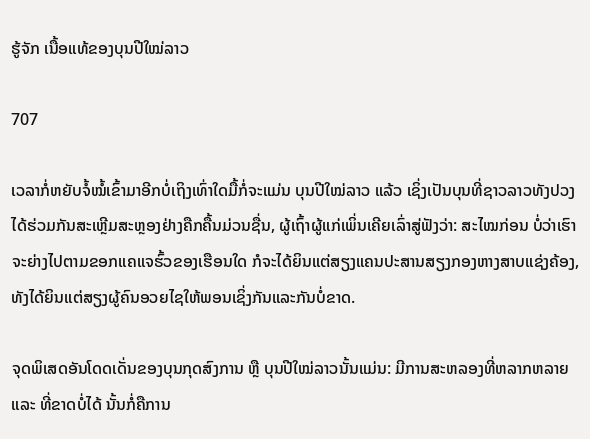ຮູ້ຈັກ ເນື້ອແທ້ຂອງບຸນປີໃໝ່ລາວ

707

ເວລາກໍ່ຫຍັບຈໍ້ໝໍ້ເຂົ້າມາອີກບໍ່ເຖິງເທົ່າໃດມື້ກໍ່ຈະແມ່ນ ບຸນປີໃໝ່ລາວ ແລ້ວ ເຊິ່ງເປັນບຸນທີ່ຊາວລາວທັງປວງ ໄດ້ຮ່ວມກັນສະເຫຼີມສະຫຼອງຢ່າງຄືກຄື້ນມ່ວນຊື່ນ, ຜູ້ເຖົ້າຜູ້ແກ່ເພິ່ນເຄີຍເລົ່າສູ່ຟັງວ່າ: ສະໄໝກ່ອນ ບໍ່ວ່າເຮົາຈະຍ່າງໄປຕາມຂອກແຄແຈຮົ້ວຂອງເຮືອນໃດ ກໍຈະໄດ້ຍິນແຕ່ສຽງແຄນປະສານສຽງກອງຫາງສາບແຊ່ງຄ້ອງ, ທັງໄດ້ຍິນແຕ່ສຽງຜູ້ຄົນອວຍໄຊໃຫ້ພອນເຊິ່ງກັນແລະກັນບໍ່ຂາດ.

ຈຸດພິເສດອັນໂດດເດັ່ນຂອງບຸນກຸດສົງການ ຫຼື ບຸນປີໃໝ່ລາວນັ້ນແມ່ນ: ມີການສະຫລອງທີ່ຫລາກຫລາຍ ແລະ ທີ່ຂາດບໍ່ໄດ້ ນັ້ນກໍ່ຄືການ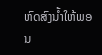ຫົດສົງນ້ຳໃຫ້ພອນ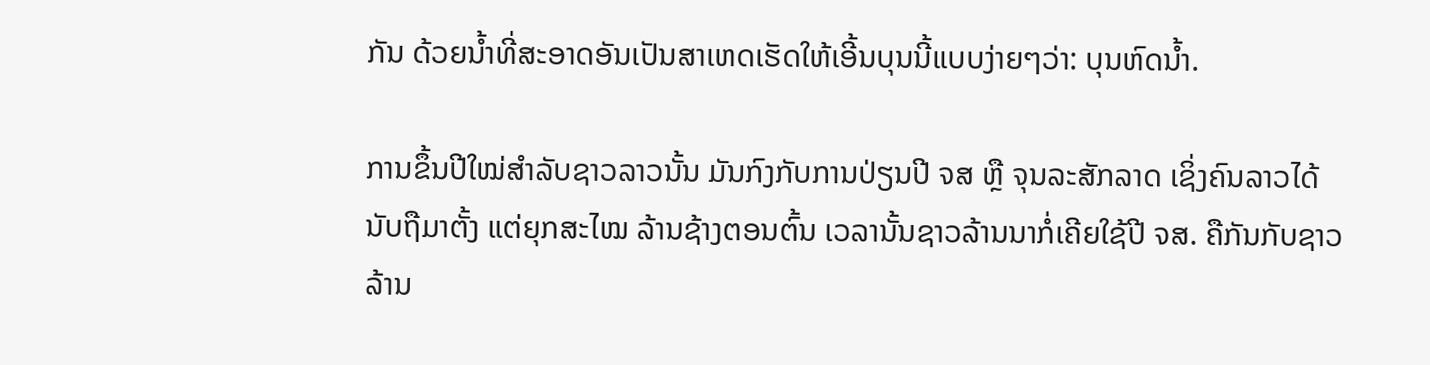ກັນ ດ້ວຍນ້ຳທີ່ສະອາດອັນເປັນສາເຫດເຮັດໃຫ້ເອີ້ນບຸນນີ້ແບບງ່າຍໆວ່າ: ບຸນຫົດນ້ຳ.

ການຂຶ້ນປີໃໝ່ສຳລັບຊາວລາວນັ້ນ ມັນກົງກັບການປ່ຽນປີ ຈສ ຫຼື ຈຸນລະສັກລາດ ເຊິ່ງຄົນລາວໄດ້ນັບຖືມາຕັ້ງ ແຕ່ຍຸກສະໄໝ ລ້ານຊ້າງຕອນຕົ້ນ ເວລານັ້ນຊາວລ້ານນາກໍ່ເຄີຍໃຊ້ປີ ຈສ. ຄືກັນກັບຊາວລ້ານ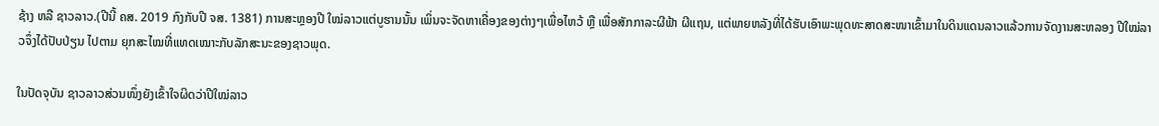ຊ້າງ ຫລື ຊາວລາວ.(ປີນີ້ ຄສ. 2019 ກົງກັບປີ ຈສ. 1381) ການສະຫຼອງປີ ໃໝ່ລາວແຕ່ບູຮານນັ້ນ ເພິ່ນຈະຈັດຫາເຄື່ອງຂອງຕ່າງໆເພື່ອໄຫວ້ ຫຼື ເພື່ອສັກກາລະຜີຟ້າ ຜີແຖນ, ແຕ່ພາຍຫລັງທີ່ໄດ້ຮັບເອົາພະພຸດທະສາດສະໜາເຂົ້າມາໃນດິນແດນລາວແລ້ວການຈັດງານສະຫລອງ ປີໃໝ່ລາວຈຶ່ງໄດ້ປັບປ່ຽນ ໄປຕາມ ຍຸກສະໄໝທີ່ແທດເໝາະກັບລັກສະນະຂອງຊາວພຸດ.

ໃນປັດຈຸບັນ ຊາວລາວສ່ວນໜຶ່ງຍັງເຂົ້າໃຈຜິດວ່າປີໃໝ່ລາວ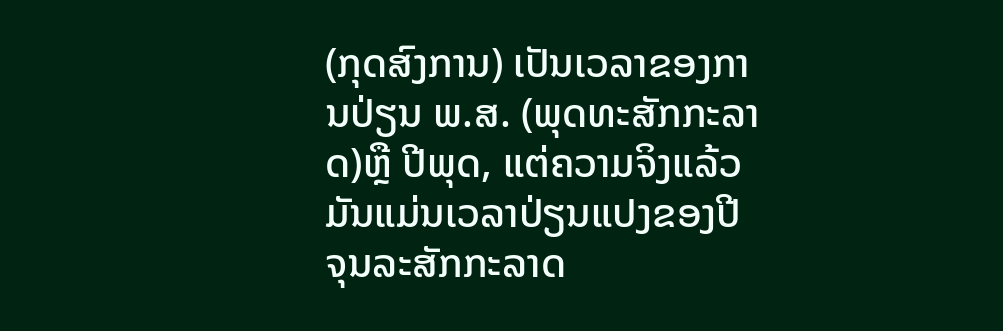(ກຸດສົງການ) ເປັນເວລາຂອງການປ່ຽນ ພ.ສ. (ພຸດທະສັກກະລາດ)ຫຼື ປີພຸດ, ແຕ່ຄວາມຈິງແລ້ວ ມັນແມ່ນເວລາປ່ຽນແປງຂອງປີ ຈຸນລະສັກກະລາດ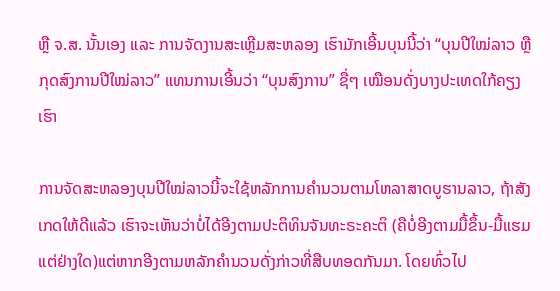ຫຼື ຈ.ສ. ນັ້ນເອງ ແລະ ການຈັດງານສະເຫຼີມສະຫລອງ ເຮົາມັກເອີ້ນບຸນນີ້ວ່າ “ບຸນປີໃໝ່ລາວ ຫຼື ກຸດສົງການປີໃໝ່ລາວ” ແທນການເອີ້ນວ່າ “ບຸນສົງການ” ຊື່ໆ ເໝືອນດັ່ງບາງປະເທດໃກ້ຄຽງເຮົາ

ການຈັດສະຫລອງບຸນປີໃໝ່ລາວນີ້ຈະໃຊ້ຫລັກການຄຳນວນຕາມໂຫລາສາດບູຮານລາວ, ຖ້າສັງເກດໃຫ້ດີແລ້ວ ເຮົາຈະເຫັນວ່າບໍ່ໄດ້ອີງຕາມປະຕິທິນຈັນທະຣະຄະຕິ (ຄືບໍ່ອີງຕາມມື້ຂຶ້ນ-ມື້ແຮມ ແຕ່ຢ່າງໃດ)ແຕ່ຫາກອີງຕາມຫລັກຄຳນວນດັ່ງກ່າວທີ່ສືບທອດກັນມາ. ໂດຍທົ່ວໄປ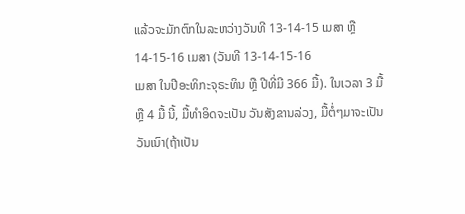ແລ້ວຈະມັກຕົກໃນລະຫວ່າງວັນທີ 13-14-15 ເມສາ ຫຼື 14-15-16 ເມສາ (ວັນທີ 13-14-15-16
ເມສາ ໃນປີອະທິກະຈຸຣະທິນ ຫຼື ປີທີ່ມີ 366 ມື້). ໃນເວລາ 3 ມື້ ຫຼື 4 ມື້ ນີ້, ມື້ທຳອິດຈະເປັນ ວັນສັງຂານລ່ວງ, ມື້ຕໍ່ໆມາຈະເປັນວັນເນົາ(ຖ້າເປັນ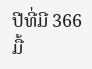ປີທີ່ມີ 366 ມື້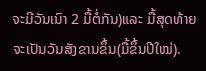ຈະມີວັນເນົາ 2 ມື້ຕໍ່ກັນ)ແລະ ມື້ສຸດທ້າຍຈະເປັນວັນສັງຂານຂຶ້ນ(ມື້ຂຶ້ນປີໃໝ່).